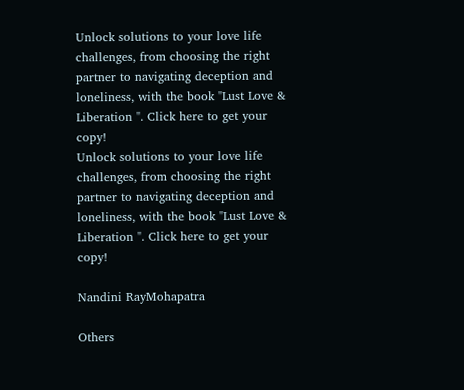Unlock solutions to your love life challenges, from choosing the right partner to navigating deception and loneliness, with the book "Lust Love & Liberation ". Click here to get your copy!
Unlock solutions to your love life challenges, from choosing the right partner to navigating deception and loneliness, with the book "Lust Love & Liberation ". Click here to get your copy!

Nandini RayMohapatra

Others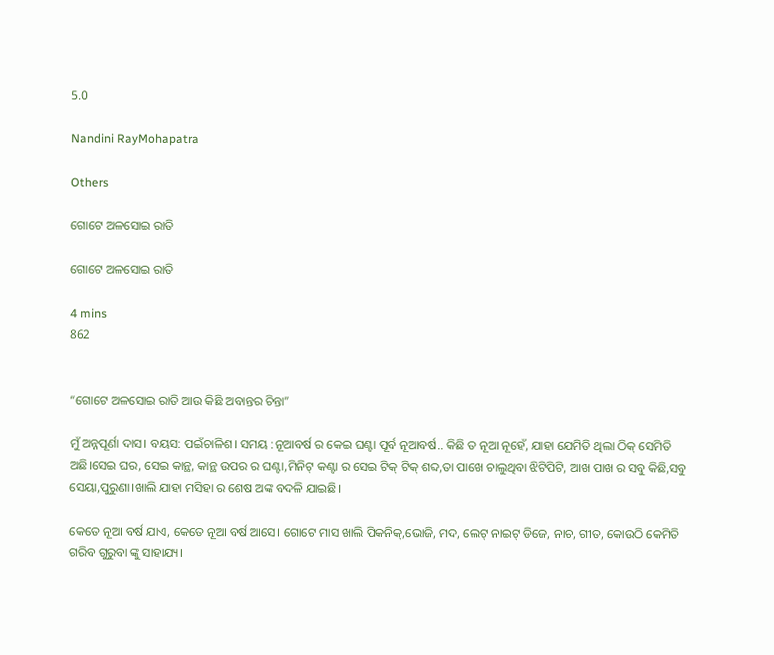5.0

Nandini RayMohapatra

Others

ଗୋଟେ ଅଳସୋଇ ରାତି

ଗୋଟେ ଅଳସୋଇ ରାତି

4 mins
862


“ଗୋଟେ ଅଳସୋଇ ରାତି ଆଉ କିଛି ଅବାନ୍ତର ଚିନ୍ତା”

ମୁଁ ଅନ୍ନପୂର୍ଣା ଦାସ। ବୟସ: ପଇଁଚାଳିଶ। ସମୟ :ନୂଆବର୍ଷ ର କେଇ ଘଣ୍ଟା ପୂର୍ବ ନୂଆବର୍ଷ.. କିଛି ତ ନୂଆ ନୂହେଁ, ଯାହା ଯେମିତି ଥିଲା ଠିକ୍ ସେମିତି ଅଛି।ସେଇ ଘର, ସେଇ କାନ୍ଥ, କାନ୍ଥ ଉପର ର ଘଣ୍ଟା,ମିନିଟ୍ କଣ୍ଟା ର ସେଇ ଟିକ୍ ଟିକ୍ ଶବ୍ଦ,ତା ପାଖେ ଚାଲୁଥିବା ଝିଟିପିଟି, ଆଖ ପାଖ ର ସବୁ କିଛି,ସବୁ ସେୟା,ପୁରୁଣା।ଖାଲି ଯାହା ମସିହା ର ଶେଷ ଅଙ୍କ ବଦଳି ଯାଇଛି।

କେତେ ନୂଆ ବର୍ଷ ଯାଏ, କେତେ ନୂଆ ବର୍ଷ ଆସେ। ଗୋଟେ ମାସ ଖାଲି ପିକନିକ୍,ଭୋଜି, ମଦ, ଲେଟ୍ ନାଇଟ୍ ଡିଜେ, ନାଚ, ଗୀତ, କୋଉଠି କେମିତି ଗରିବ ଗୁରୁବା ଙ୍କୁ ସାହାଯ୍ୟ।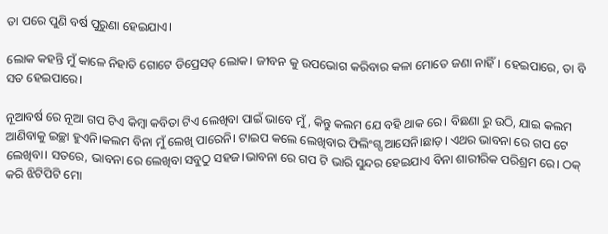ତା ପରେ ପୁଣି ବର୍ଷ ପୁରୁଣା ହେଇଯାଏ।

ଲୋକ କହନ୍ତି ମୁଁ କାଳେ ନିହାତି ଗୋଟେ ଡିପ୍ରେସଡ୍ ଲୋକ। ଜୀବନ କୁ ଉପଭୋଗ କରିବାର କଳା ମୋତେ ଜଣା ନାହିଁ। ହେଇପାରେ, ତା ବି ସତ ହେଇପାରେ।

ନୂଆବର୍ଷ ରେ ନୂଆ ଗପ ଟିଏ କିମ୍ବା କବିତା ଟିଏ ଲେଖିବା ପାଇଁ ଭାବେ ମୁଁ, କିନ୍ତୁ କଲମ ଯେ ବହି ଥାକ ରେ। ବିଛଣା ରୁ ଉଠି, ଯାଇ କଲମ ଆଣିବାକୁ ଇଚ୍ଛା ହୁଏନି।କଲମ ବିନା ମୁଁ ଲେଖି ପାରେନି। ଟାଇପ କଲେ ଲେଖିବାର ଫିଲିଂଗ୍ସ ଆସେନି।ଛାଡ଼। ଏଥର ଭାବନା ରେ ଗପ ଟେ ଲେଖିବା। ସତରେ, ଭାବନା ରେ ଲେଖିବା ସବୁଠୁ ସହଜ।ଭାବନା ରେ ଗପ ଟି ଭାରି ସୁନ୍ଦର ହେଇଯାଏ ବିନା ଶାରୀରିକ ପରିଶ୍ରମ ରେ। ଠକ୍ କରି ଝିଟିପିଟି ମୋ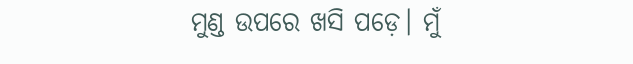ମୁଣ୍ଡ ଉପରେ ଖସି ପଡ଼େ। ମୁଁ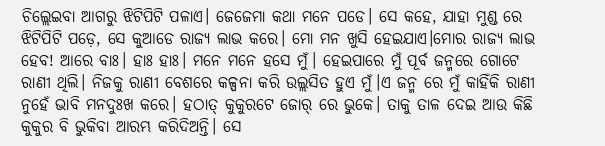ଚିଲ୍ଲେଇବା ଆଗରୁ ଝିଟିପିଟି ପଳାଏ। ଜେଜେମା କଥା ମନେ ପଡେ। ସେ କହେ, ଯାହା ମୁଣ୍ଡ ରେ ଝିଟିପିଟି ପଡ଼େ, ସେ କୁଆଡେ ରାଜ୍ୟ ଲାଭ କରେ। ମୋ ମନ ଖୁସି ହେଇଯାଏ।ମୋର ରାଜ୍ୟ ଲାଭ ହେବ! ଆରେ ବାଃ। ହାଃ ହାଃ। ମନେ ମନେ ହସେ ମୁଁ। ହେଇପାରେ ମୁଁ ପୂର୍ବ ଜନ୍ମରେ ଗୋଟେ ରାଣୀ ଥିଲି। ନିଜକୁ ରାଣୀ ବେଶରେ କଳ୍ପନା କରି ଉଲ୍ଲସିତ ହୁଏ ମୁଁ।ଏ ଜନ୍ମ ରେ ମୁଁ କାହିଁକି ରାଣୀ ନୁହେଁ ଭାବି ମନଦୁଃଖ କରେ। ହଠାତ୍ କୁକୁରଟେ ଜୋର୍ ରେ ଭୁକେ। ତାକୁ ତାଳ ଦେଇ ଆଉ କିଛି କୁକୁର ବି ଭୁକିବା ଆରମ୍ଭ କରିଦିଅନ୍ତି। ସେ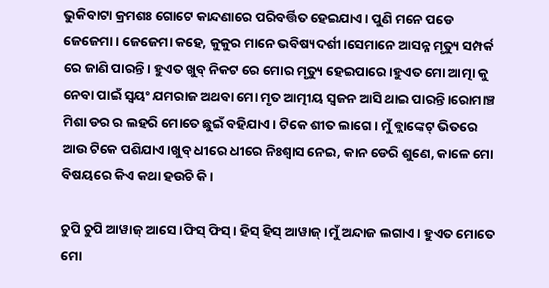ଭୁକିବାଟା କ୍ରମଶଃ ଗୋଟେ କାନ୍ଦଣାରେ ପରିବର୍ତ୍ତିତ ହେଇଯାଏ। ପୁଣି ମନେ ପଡେ ଜେଜେମା। ଜେଜେମା କହେ, କୁକୁର ମାନେ ଭବିଷ୍ୟଦର୍ଶୀ।ସେମାନେ ଆସନ୍ନ ମୃତ୍ୟୁ ସମ୍ପର୍କ ରେ ଜାଣି ପାରନ୍ତି। ହୁଏତ ଖୁବ୍ ନିକଟ ରେ ମୋର ମୃତ୍ୟୁ ହେଇପାରେ।ହୁଏତ ମୋ ଆତ୍ମା କୁ ନେବା ପାଇଁ ସ୍ଵୟଂ ଯମରାଜ ଅଥବା ମୋ ମୃତ ଆତ୍ମୀୟ ସ୍ଵଜନ ଆସି ଥାଇ ପାରନ୍ତି।ରୋମାଞ୍ଚ ମିଶା ଡର ର ଲହରି ମୋତେ ଛୁଇଁ ବହିଯାଏ। ଟିକେ ଶୀତ ଲାଗେ। ମୁଁ ବ୍ଲାଙ୍କେଟ୍ ଭିତରେ ଆଉ ଟିକେ ପଶିଯାଏ।ଖୁବ୍ ଧୀରେ ଧୀରେ ନିଃଶ୍ୱାସ ନେଇ, କାନ ଡେରି ଶୁଣେ, କାଳେ ମୋ ବିଷୟରେ କିଏ କଥା ହଉଚି କି।

ଚୁପି ଚୁପି ଆୱାଜ୍ ଆସେ।ଫିସ୍ ଫିସ୍। ହିସ୍ ହିସ୍ ଆୱାଜ୍।ମୁଁ ଅନ୍ଦାଜ ଲଗାଏ। ହୁଏତ ମୋତେ ମୋ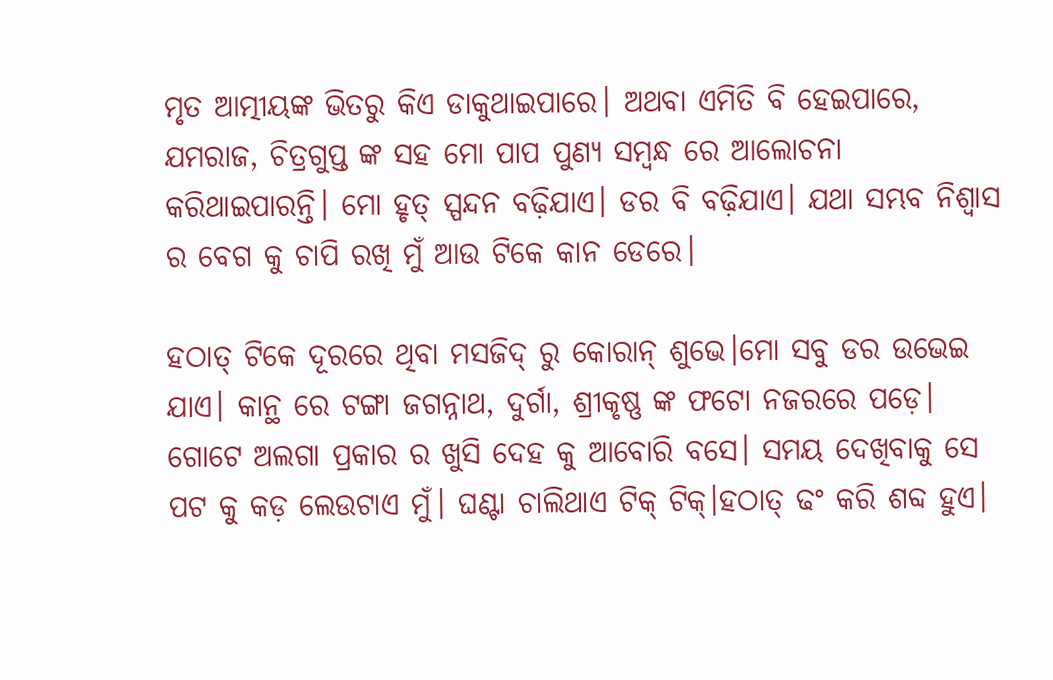ମୃତ ଆତ୍ମୀୟଙ୍କ ଭିତରୁ କିଏ ଡାକୁଥାଇପାରେ। ଅଥବା ଏମିତି ବି ହେଇପାରେ, ଯମରାଜ, ଚିତ୍ରଗୁପ୍ତ ଙ୍କ ସହ ମୋ ପାପ ପୁଣ୍ଯ ସମ୍ବନ୍ଧ ରେ ଆଲୋଚନା କରିଥାଇପାରନ୍ତି। ମୋ ହୃତ୍ ସ୍ପନ୍ଦନ ବଢ଼ିଯାଏ। ଡର ବି ବଢ଼ିଯାଏ। ଯଥା ସମ୍ଭବ ନିଶ୍ଵାସ ର ବେଗ କୁ ଚାପି ରଖି ମୁଁ ଆଉ ଟିକେ କାନ ଡେରେ।

ହଠାତ୍ ଟିକେ ଦୂରରେ ଥିବା ମସଜିଦ୍ ରୁ କୋରାନ୍ ଶୁଭେ।ମୋ ସବୁ ଡର ଉଭେଇ ଯାଏ। କାନ୍ଥ ରେ ଟଙ୍ଗା ଜଗନ୍ନାଥ, ଦୁର୍ଗା, ଶ୍ରୀକୃଷ୍ଣ ଙ୍କ ଫଟୋ ନଜରରେ ପଡ଼େ। ଗୋଟେ ଅଲଗା ପ୍ରକାର ର ଖୁସି ଦେହ କୁ ଆବୋରି ବସେ। ସମୟ ଦେଖିବାକୁ ସେ ପଟ କୁ କଡ଼ ଲେଉଟାଏ ମୁଁ। ଘଣ୍ଟା ଚାଲିଥାଏ ଟିକ୍ ଟିକ୍।ହଠାତ୍ ଢଂ କରି ଶବ୍ଦ ହୁଏ।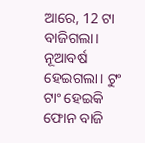ଆରେ, 12 ଟା ବାଜିଗଲା। ନୂଆବର୍ଷ ହେଇଗଲା। ଟୁଂ ଟାଂ ହେଇକି ଫୋନ ବାଜି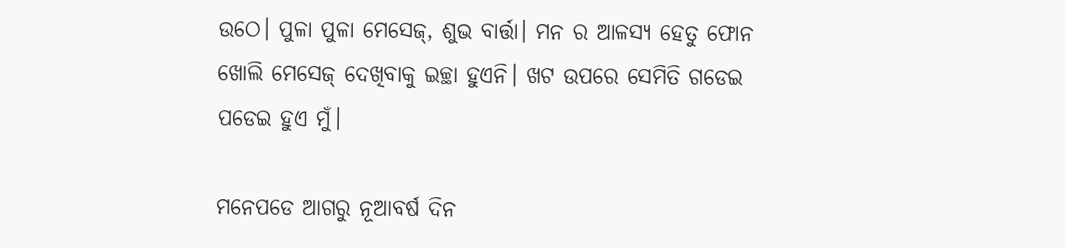ଉଠେ। ପୁଳା ପୁଳା ମେସେଜ୍, ଶୁଭ ବାର୍ତ୍ତା। ମନ ର ଆଳସ୍ୟ ହେତୁ ଫୋନ ଖୋଲି ମେସେଜ୍ ଦେଖିବାକୁ ଇଚ୍ଛା ହୁଏନି। ଖଟ ଉପରେ ସେମିତି ଗଡେଇ ପଡେଇ ହୁଏ ମୁଁ।

ମନେପଡେ ଆଗରୁ ନୂଆବର୍ଷ ଦିନ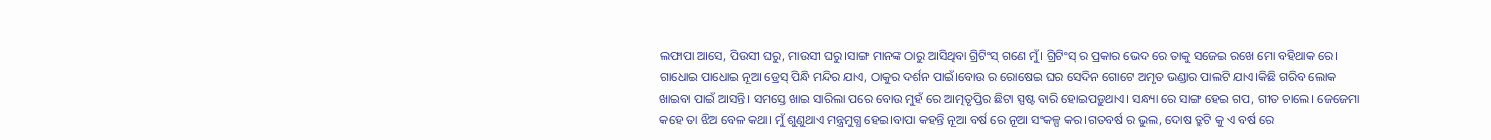ଲଫାପା ଆସେ, ପିଉସୀ ଘରୁ, ମାଉସୀ ଘରୁ।ସାଙ୍ଗ ମାନଙ୍କ ଠାରୁ ଆସିଥିବା ଗ୍ରିଟିଂସ୍ ଗଣେ ମୁଁ। ଗ୍ରିଟିଂସ୍ ର ପ୍ରକାର ଭେଦ ରେ ତାକୁ ସଜେଇ ରଖେ ମୋ ବହିଥାକ ରେ। ଗାଧୋଇ ପାଧୋଇ ନୂଆ ଡ୍ରେସ୍ ପିନ୍ଧି ମନ୍ଦିର ଯାଏ, ଠାକୁର ଦର୍ଶନ ପାଇଁ।ବୋଉ ର ରୋଷେଇ ଘର ସେଦିନ ଗୋଟେ ଅମୃତ ଭଣ୍ଡାର ପାଲଟି ଯାଏ।କିଛି ଗରିବ ଲୋକ ଖାଇବା ପାଇଁ ଆସନ୍ତି। ସମସ୍ତେ ଖାଇ ସାରିଲା ପରେ ବୋଉ ମୁହଁ ରେ ଆତ୍ମତୃପ୍ତିର ଛିଟା ସ୍ପଷ୍ଟ ବାରି ହୋଇପଡ଼ୁଥାଏ। ସନ୍ଧ୍ୟା ରେ ସାଙ୍ଗ ହେଇ ଗପ, ଗୀତ ଚାଲେ। ଜେଜେମା କହେ ତା ଝିଅ ବେଳ କଥା। ମୁଁ ଶୁଣୁଥାଏ ମନ୍ତ୍ରମୁଗ୍ଧ ହେଇ।ବାପା କହନ୍ତି ନୂଆ ବର୍ଷ ରେ ନୂଆ ସଂକଳ୍ପ କର।ଗତବର୍ଷ ର ଭୁଲ, ଦୋଷ ତ୍ରୁଟି କୁ ଏ ବର୍ଷ ରେ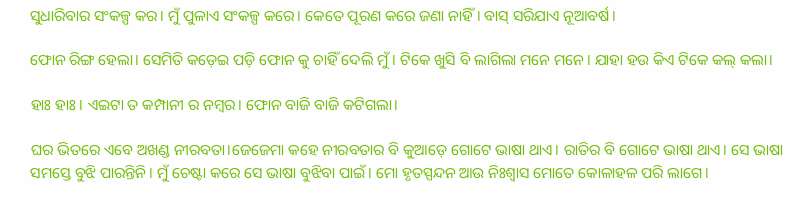ସୁଧାରିବାର ସଂକଳ୍ପ କର। ମୁଁ ପୁଳାଏ ସଂକଳ୍ପ କରେ। କେତେ ପୂରଣ କରେ ଜଣା ନାହିଁ। ବାସ୍ ସରିଯାଏ ନୂଆବର୍ଷ।

ଫୋନ ରିଙ୍ଗ ହେଲା। ସେମିତି କଡ଼େଇ ପଡ଼ି ଫୋନ କୁ ଚାହିଁ ଦେଲି ମୁଁ। ଟିକେ ଖୁସି ବି ଲାଗିଲା ମନେ ମନେ। ଯାହା ହଉ କିଏ ଟିକେ କଲ୍ କଲା।

ହାଃ ହାଃ। ଏଇଟା ତ କମ୍ପାନୀ ର ନମ୍ବର। ଫୋନ ବାଜି ବାଜି କଟିଗଲା।

ଘର ଭିତରେ ଏବେ ଅଖଣ୍ଡ ନୀରବତା।ଜେଜେମା କହେ ନୀରବତାର ବି କୁଆଡ଼େ ଗୋଟେ ଭାଷା ଥାଏ। ରାତିର ବି ଗୋଟେ ଭାଷା ଥାଏ। ସେ ଭାଷା ସମସ୍ତେ ବୁଝି ପାରନ୍ତିନି। ମୁଁ ଚେଷ୍ଟା କରେ ସେ ଭାଷା ବୁଝିବା ପାଇଁ। ମୋ ହୃତସ୍ପନ୍ଦନ ଆଉ ନିଃଶ୍ୱାସ ମୋତେ କୋଳାହଳ ପରି ଲାଗେ।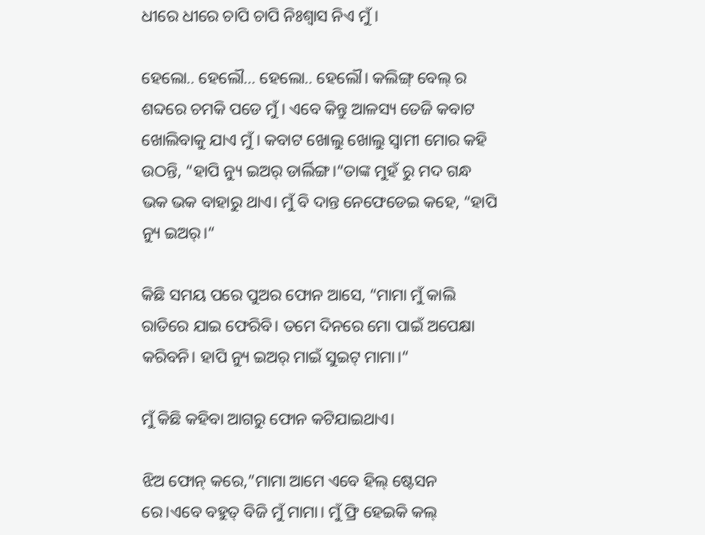ଧୀରେ ଧୀରେ ଚାପି ଚାପି ନିଃଶ୍ବାସ ନିଏ ମୁଁ।

ହେଲୋ.. ହେଲୌ… ହେଲୋ.. ହେଲୌ। କଲିଙ୍ଗ୍ ବେଲ୍ ର ଶବ୍ଦରେ ଚମକି ପଡେ ମୁଁ। ଏବେ କିନ୍ତୁ ଆଳସ୍ୟ ତେଜି କବାଟ ଖୋଲିବାକୁ ଯାଏ ମୁଁ। କବାଟ ଖୋଲୁ ଖୋଲୁ ସ୍ଵାମୀ ମୋର କହି ଉଠନ୍ତି, “ହାପି ନ୍ୟୁ ଇଅର୍ ଡାର୍ଲିଙ୍ଗ।“ତାଙ୍କ ମୁହଁ ରୁ ମଦ ଗନ୍ଧ ଭକ ଭକ ବାହାରୁ ଥାଏ। ମୁଁ ବି ଦାନ୍ତ ନେଫେଡେଇ କହେ, “ହାପି ନ୍ୟୁ ଇଅର୍।“

କିଛି ସମୟ ପରେ ପୁଅର ଫୋନ ଆସେ, “ମାମା ମୁଁ କାଲି ରାତିରେ ଯାଇ ଫେରିବି। ତମେ ଦିନରେ ମୋ ପାଇଁ ଅପେକ୍ଷା କରିବନି। ହାପି ନ୍ୟୁ ଇଅର୍ ମାଇଁ ସୁଇଟ୍ ମାମା।“

ମୁଁ କିଛି କହିବା ଆଗରୁ ଫୋନ କଟିଯାଇଥାଏ।

ଝିଅ ଫୋନ୍ କରେ,”ମାମା ଆମେ ଏବେ ହିଲ୍ ଷ୍ଟେସନ ରେ।ଏବେ ବହୁତ୍ ବିଜି ମୁଁ ମାମା। ମୁଁ ଫ୍ରି ହେଇକି କଲ୍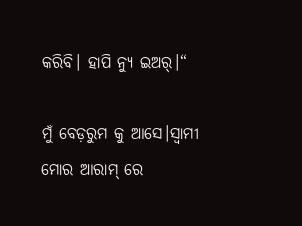କରିବି। ହାପି ନ୍ୟୁ ଇଅର୍।“

ମୁଁ ବେଡ଼ରୁମ କୁ ଆସେ।ସ୍ଵାମୀ ମୋର ଆରାମ୍ ରେ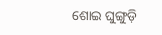ଶୋଇ ଘୁଙ୍ଗୁଡ଼ି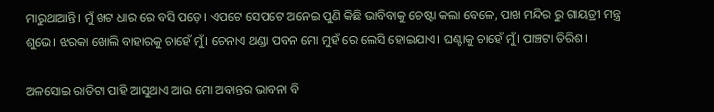ମାରୁଥାଆନ୍ତି। ମୁଁ ଖଟ ଧାର ରେ ବସି ପଡ଼େ। ଏପଟେ ସେପଟେ ଅନେଇ ପୁଣି କିଛି ଭାବିବାକୁ ଚେଷ୍ଟା କଲା ବେଳେ, ପାଖ ମନ୍ଦିର ରୁ ଗାୟତ୍ରୀ ମନ୍ତ୍ର ଶୁଭେ। ଝରକା ଖୋଲି ବାହାରକୁ ଚାହେଁ ମୁଁ। ଚେନାଏ ଥଣ୍ଡା ପବନ ମୋ ମୁହଁ ରେ ଲେସି ହୋଇଯାଏ। ଘଣ୍ଟାକୁ ଚାହେଁ ମୁଁ। ପାଞ୍ଚଟା ତିରିଶ।

ଅଳସୋଇ ରାତିଟା ପାହି ଆସୁଥାଏ ଆଉ ମୋ ଅବାନ୍ତର ଭାବନା ବି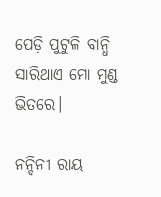ପେଡ଼ି ପୁଟୁଳି ବାନ୍ଧି ସାରିଥାଏ ମୋ ମୁଣ୍ଡ ଭିତରେ।

ନନ୍ଦିନୀ ରାୟ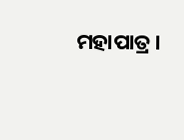ମହାପାତ୍ର।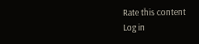Rate this content
Log in